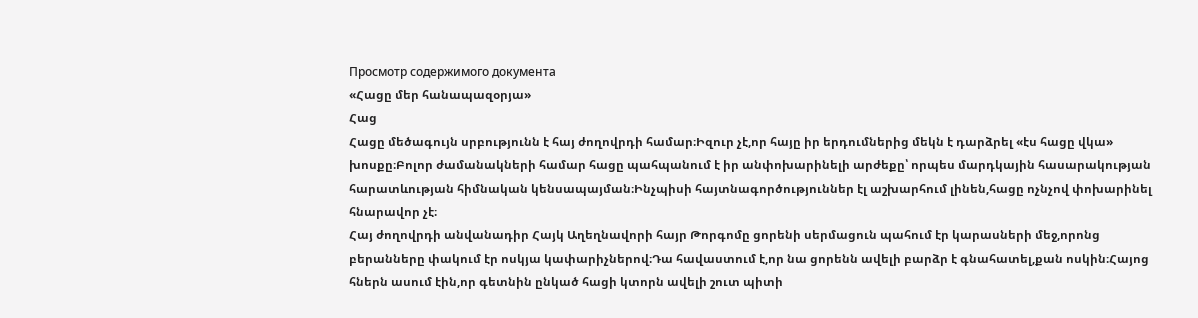Просмотр содержимого документа
«Հացը մեր հանապազօրյա»
Հաց
Հացը մեծագույն սրբությունն է հայ ժողովրդի համար։Իզուր չէ,որ հայը իր երդումներից մեկն է դարձրել «էս հացը վկա» խոսքը։Բոլոր ժամանակների համար հացը պահպանում է իր անփոխարինելի արժեքը՝ որպես մարդկային հասարակության հարատևության հիմնական կենսապայման։Ինչպիսի հայտնագործություններ էլ աշխարհում լինեն,հացը ոչնչով փոխարինել հնարավոր չէ։
Հայ ժողովրդի անվանադիր Հայկ Աղեղնավորի հայր Թորգոմը ցորենի սերմացուն պահում էր կարասների մեջ,որոնց բերանները փակում էր ոսկյա կափարիչներով։Դա հավաստում է,որ նա ցորենն ավելի բարձր է գնահատել,քան ոսկին։Հայոց հներն ասում էին,որ գետնին ընկած հացի կտորն ավելի շուտ պիտի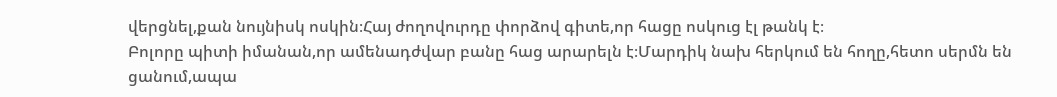վերցնել,քան նույնիսկ ոսկին։Հայ ժողովուրդը փորձով գիտե,որ հացը ոսկուց էլ թանկ է։
Բոլորը պիտի իմանան,որ ամենադժվար բանը հաց արարելն է։Մարդիկ նախ հերկում են հողը,հետո սերմն են ցանում,ապա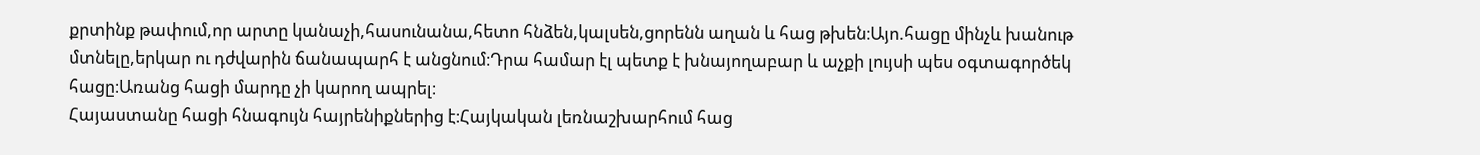քրտինք թափում,որ արտը կանաչի,հասունանա,հետո հնձեն,կալսեն,ցորենն աղան և հաց թխեն։Այո.հացը մինչև խանութ մտնելը,երկար ու դժվարին ճանապարհ է անցնում։Դրա համար էլ պետք է խնայողաբար և աչքի լույսի պես օգտագործեկ հացը։Առանց հացի մարդը չի կարող ապրել։
Հայաստանը հացի հնագույն հայրենիքներից է։Հայկական լեռնաշխարհում հաց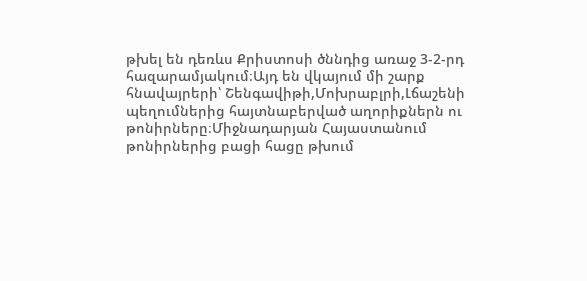թխել են դեռևս Քրիստոսի ծննդից առաջ 3-2-րդ հազարամյակում։Այդ են վկայում մի շարք հնավայրերի՝ Շենգավիթի,Մոխրաբլրի,Լճաշենի պեղումներից հայտնաբերված աղորիքներն ու թոնիրները։Միջնադարյան Հայաստանում թոնիրներից բացի հացը թխում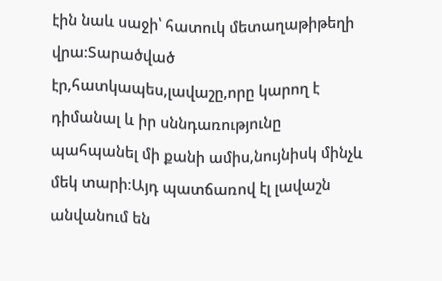էին նաև սաջի՝ հատուկ մետաղաթիթեղի վրա։Տարածված էր,հատկապես,լավաշը,որը կարող է դիմանալ և իր սննդառությունը պահպանել մի քանի ամիս,նույնիսկ մինչև մեկ տարի։Այդ պատճառով էլ լավաշն անվանում են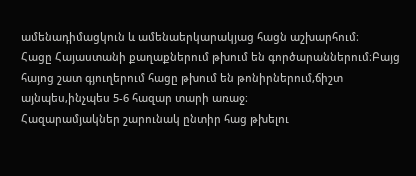ամենադիմացկուն և ամենաերկարակյաց հացն աշխարհում։
Հացը Հայաստանի քաղաքներում թխում են գործարաններում։Բայց հայոց շատ գյուղերում հացը թխում են թոնիրներում,ճիշտ այնպես,ինչպես 5-6 հազար տարի առաջ։
Հազարամյակներ շարունակ ընտիր հաց թխելու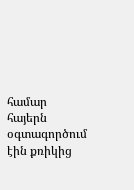համար հայերն օգտագործում էին քռիկից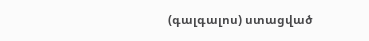(գալգալոս) ստացված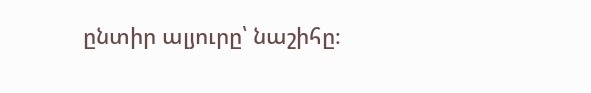ընտիր ալյուրը՝ նաշիհը։